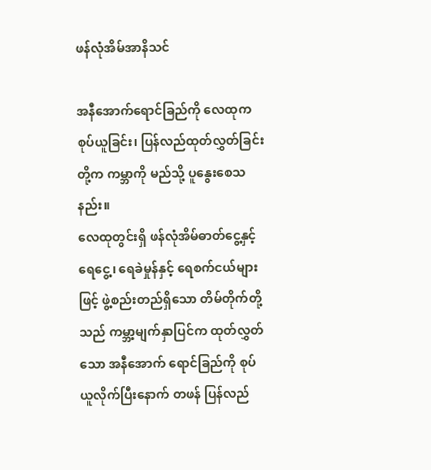ဖန်လုံအိမ်အာနိသင်

အနီအောက်ရောင်ခြည်ကို လေထုက စုပ်ယူခြင်း၊ ပြန်လည်ထုတ်လွှတ်ခြင်းတို့က ကမ္ဘာကို မည်သို့ ပူနွေးစေသနည်း။
လေထုတွင်းရှိ ဖန်လုံအိမ်ဓာတ်ငွေ့နှင့် ရေငွေ့၊ ရေခဲမှုန်နှင့် ရေစက်ငယ်များဖြင့် ဖွဲ့စည်းတည်ရှိသော တိမ်တိုက်တို့သည် ကမ္ဘာ့မျက်နှာပြင်က ထုတ်လွှတ်သော အနီအောက် ရောင်ခြည်ကို စုပ်ယူလိုက်ပြီးနောက် တဖန် ပြန်လည်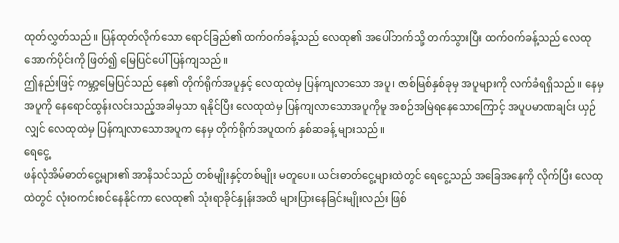ထုတ်လွှတ်သည်။ ပြန်ထုတ်လိုက်သော ရောင်ခြည်၏ ထက်ဝက်ခန့်သည် လေထု၏ အပေါ်ဘက်သို့ တက်သွားပြီး ထက်ဝက်ခန့်သည် လေထုအောက်ပိုင်းကို ဖြတ်၍ မြေပြင်ပေါ် ပြန်ကျသည်။
ဤနည်းဖြင့် ကမ္ဘာ့မြေပြင်သည် နေ၏ တိုက်ရိုက်အပူနှင့် လေထုထဲမှ ပြန်ကျလာသော အပူ၊ ဇာစ်မြစ်နှစ်ခုမှ အပူများကို လက်ခံရရှိသည်။ နေမှအပူကို နေရောင်ထွန်းလင်းသည့်အခါမှသာ ရနိုင်ပြီး လေထုထဲမှ ပြန်ကျလာသောအပူကိုမူ အစဉ်အမြဲရနေသောကြောင့် အပူပမာဏချင်း ယှဉ်လျှင် လေထုထဲမှ ပြန်ကျလာသောအပူက နေမှ တိုက်ရိုက်အပူထက် နှစ်ဆခန့် များသည်။
ရေငွေ့
ဖန်လုံအိမ်ဓာတ်ငွေ့များ၏ အာနိသင်သည် တစ်မျိုးနှင့်တစ်မျိုး မတူပေ။ ယင်းဓာတ်ငွေ့များထဲတွင် ရေငွေ့သည် အခြေအနေကို လိုက်ပြီး လေထုထဲတွင် လုံးဝကင်းစင်နေနိုင်ကာ လေထု၏ သုံးရာခိုင်နှုန်းအထိ များပြားနေခြင်းမျိုးလည်း ဖြစ်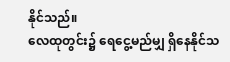နိုင်သည်။
လေထုတွင်း၌ ရေငွေ့မည်မျှ ရှိနေနိုင်သ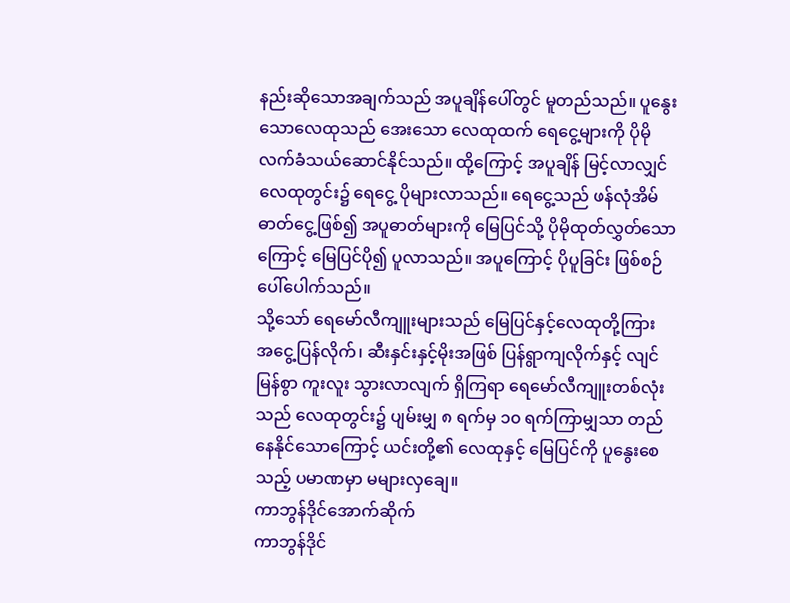နည်းဆိုသောအချက်သည် အပူချိန်ပေါ်တွင် မူတည်သည်။ ပူနွေးသောလေထုသည် အေးသော လေထုထက် ရေငွေ့များကို ပိုမိုလက်ခံသယ်ဆောင်နိုင်သည်။ ထို့ကြောင့် အပူချိန် မြင့်လာလျှင် လေထုတွင်း၌ ရေငွေ့ ပိုများလာသည်။ ရေငွေ့သည် ဖန်လုံအိမ်ဓာတ်ငွေ့ဖြစ်၍ အပူဓာတ်များကို မြေပြင်သို့ ပိုမိုထုတ်လွှတ်သောကြောင့် မြေပြင်ပို၍ ပူလာသည်။ အပူကြောင့် ပိုပူခြင်း ဖြစ်စဉ် ပေါ်ပေါက်သည်။
သို့သော် ရေမော်လီကျူးများသည် မြေပြင်နှင့်လေထုတို့ကြား အငွေ့ပြန်လိုက်၊ ဆီးနှင်းနှင့်မိုးအဖြစ် ပြန်ရွာကျလိုက်နှင့် လျင်မြန်စွာ ကူးလူး သွားလာလျက် ရှိကြရာ ရေမော်လီကျူးတစ်လုံးသည် လေထုတွင်း၌ ပျမ်းမျှ ၈ ရက်မှ ၁၀ ရက်ကြာမျှသာ တည်နေနိုင်သောကြောင့် ယင်းတို့၏ လေထုနှင့် မြေပြင်ကို ပူနွေးစေသည့် ပမာဏမှာ မများလှချေ။
ကာဘွန်ဒိုင်အောက်ဆိုက်
ကာဘွန်ဒိုင်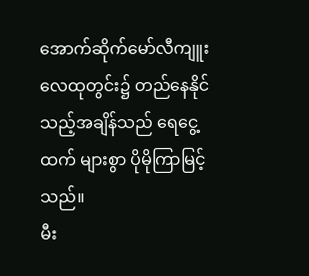အောက်ဆိုက်မော်လီကျူး လေထုတွင်း၌ တည်နေနိုင်သည့်အချိန်သည် ရေငွေ့ ထက် များစွာ ပိုမိုကြာမြင့်သည်။
မီး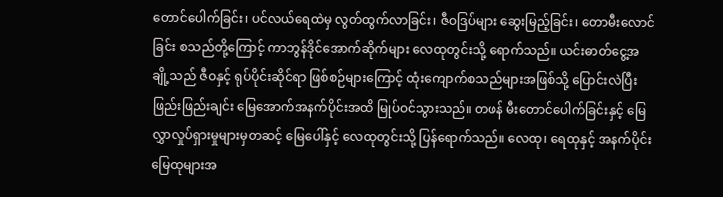တောင်ပေါက်ခြင်း၊ ပင်လယ်ရေထဲမှ လွတ်ထွက်လာခြင်း၊ ဇီဝဒြပ်များ ဆွေးမြည့်ခြင်း၊ တောမီးလောင်ခြင်း စသည်တို့ကြောင့် ကာဘွန်ဒိုင်အောက်ဆိုက်များ လေထုတွင်းသို့ ရောက်သည်။ ယင်းဓာတ်ငွေ့အချို့သည် ဇီဝနှင့် ရုပ်ပိုင်းဆိုင်ရာ ဖြစ်စဉ်များကြောင့် ထုံးကျောက်စသည်များအဖြစ်သို့ ပြောင်းလဲပြီး ဖြည်းဖြည်းချင်း မြေအောက်အနက်ပိုင်းအထိ မြုပ်ဝင်သွားသည်။ တဖန် မီးတောင်ပေါက်ခြင်းနှင့် မြေလွှာလှုပ်ရှားမှုများမှတဆင့် မြေပေါ်နှင့် လေထုတွင်းသို့ ပြန်ရောက်သည်။ လေထု၊ ရေထုနှင့် အနက်ပိုင်း မြေထုများအ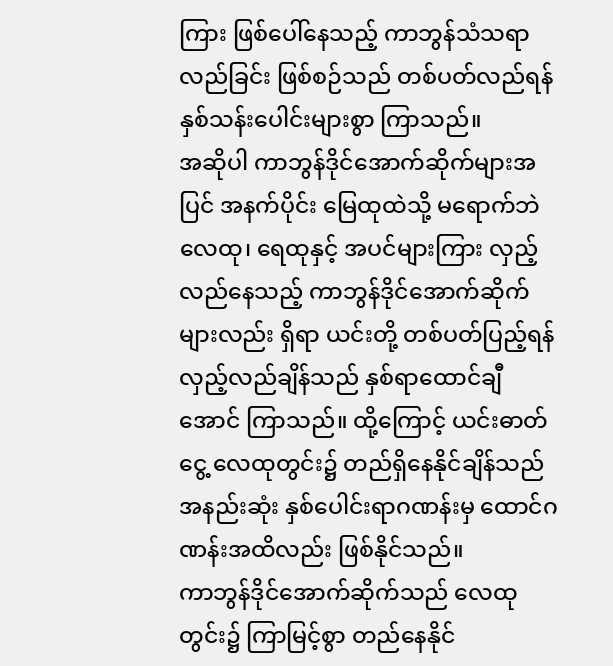ကြား ဖြစ်ပေါ်နေသည့် ကာဘွန်သံသရာလည်ခြင်း ဖြစ်စဉ်သည် တစ်ပတ်လည်ရန် နှစ်သန်းပေါင်းများစွာ ကြာသည်။
အဆိုပါ ကာဘွန်ဒိုင်အောက်ဆိုက်များအပြင် အနက်ပိုင်း မြေထုထဲသို့ မရောက်ဘဲ လေထု၊ ရေထုနှင့် အပင်များကြား လှည့်လည်နေသည့် ကာဘွန်ဒိုင်အောက်ဆိုက်များလည်း ရှိရာ ယင်းတို့ တစ်ပတ်ပြည့်ရန် လှည့်လည်ချိန်သည် နှစ်ရာထောင်ချီအောင် ကြာသည်။ ထို့ကြောင့် ယင်းဓာတ်ငွေ့ လေထုတွင်း၌ တည်ရှိနေနိုင်ချိန်သည် အနည်းဆုံး နှစ်ပေါင်းရာဂဏန်းမှ ထောင်ဂဏန်းအထိလည်း ဖြစ်နိုင်သည်။
ကာဘွန်ဒိုင်အောက်ဆိုက်သည် လေထုတွင်း၌ ကြာမြင့်စွာ တည်နေနိုင်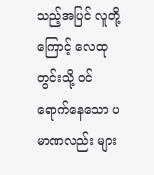သည့်အပြင် လူတို့ကြောင့် လေထုတွင်းသို့ ဝင်ရောက်နေသော ပမာဏလည်း များ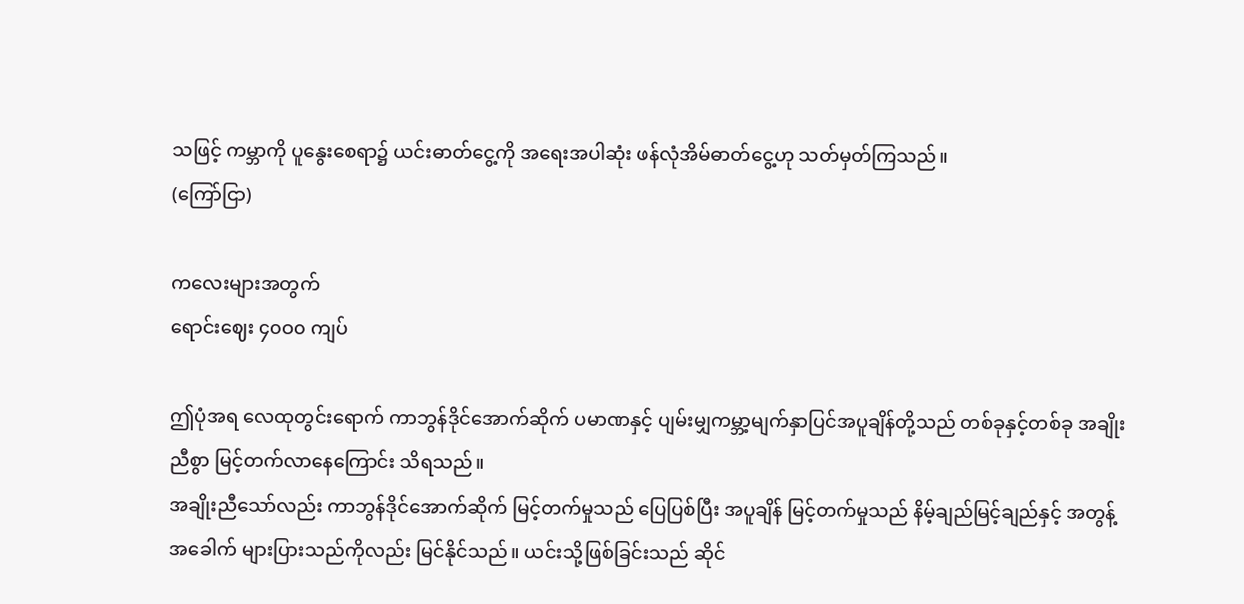သဖြင့် ကမ္ဘာကို ပူနွေးစေရာ၌ ယင်းဓာတ်ငွေ့ကို အရေးအပါဆုံး ဖန်လုံအိမ်ဓာတ်ငွေ့ဟု သတ်မှတ်ကြသည်။
(ကြော်ငြာ)

ကလေးများအတွက်
ရောင်းဈေး ၄၀ဝ၀ ကျပ်

ဤပုံအရ လေထုတွင်းရောက် ကာဘွန်ဒိုင်အောက်ဆိုက် ပမာဏနှင့် ပျမ်းမျှကမ္ဘာ့မျက်နှာပြင်အပူချိန်တို့သည် တစ်ခုနှင့်တစ်ခု အချိုးညီစွာ မြင့်တက်လာနေကြောင်း သိရသည်။
အချိုးညီသော်လည်း ကာဘွန်ဒိုင်အောက်ဆိုက် မြင့်တက်မှုသည် ပြေပြစ်ပြီး အပူချိန် မြင့်တက်မှုသည် နိမ့်ချည်မြင့်ချည်နှင့် အတွန့်အခေါက် များပြားသည်ကိုလည်း မြင်နိုင်သည်။ ယင်းသို့ဖြစ်ခြင်းသည် ဆိုင်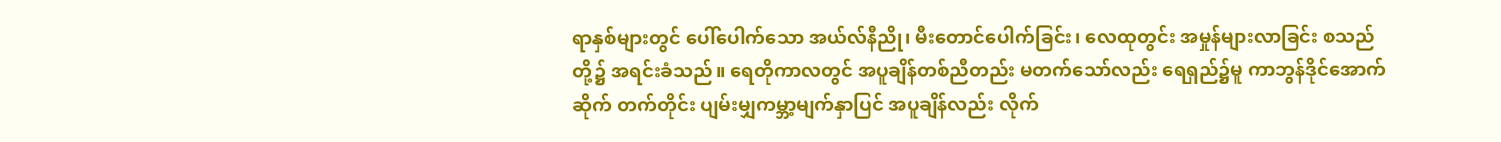ရာနှစ်များတွင် ပေါ်ပေါက်သော အယ်လ်နီညို၊ မီးတောင်ပေါက်ခြင်း၊ လေထုတွင်း အမှုန်များလာခြင်း စသည်တို့၌ အရင်းခံသည်။ ရေတိုကာလတွင် အပူချိန်တစ်ညီတည်း မတက်သော်လည်း ရေရှည်၌မူ ကာဘွန်ဒိုင်အောက်ဆိုက် တက်တိုင်း ပျမ်းမျှကမ္ဘာ့မျက်နှာပြင် အပူချိန်လည်း လိုက်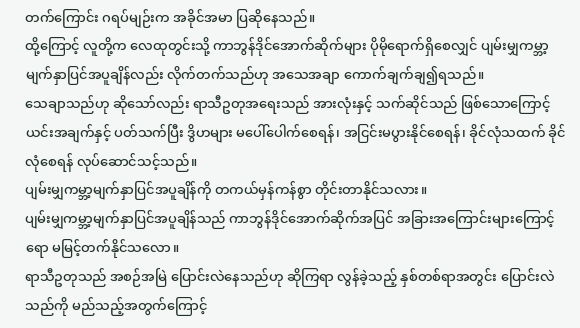တက်ကြောင်း ဂရပ်မျဉ်းက အခိုင်အမာ ပြဆိုနေသည်။
ထို့ကြောင့် လူတို့က လေထုတွင်းသို့ ကာဘွန်ဒိုင်အောက်ဆိုက်များ ပိုမိုရောက်ရှိစေလျှင် ပျမ်းမျှကမ္ဘာ့မျက်နှာပြင်အပူချိန်လည်း လိုက်တက်သည်ဟု အသေအချာ ကောက်ချက်ချ၍ရသည်။
သေချာသည်ဟု ဆိုသော်လည်း ရာသီဥတုအရေးသည် အားလုံးနှင့် သက်ဆိုင်သည် ဖြစ်သောကြောင့် ယင်းအချက်နှင့် ပတ်သက်ပြီး ဒွိဟများ မပေါ်ပေါက်စေရန်၊ အငြင်းမပွားနိုင်စေရန်၊ ခိုင်လုံသထက် ခိုင်လုံစေရန် လုပ်ဆောင်သင့်သည်။
ပျမ်းမျှကမ္ဘာ့မျက်နှာပြင်အပူချိန်ကို တကယ်မှန်ကန်စွာ တိုင်းတာနိုင်သလား။
ပျမ်းမျှကမ္ဘာ့မျက်နှာပြင်အပူချိန်သည် ကာဘွန်ဒိုင်အောက်ဆိုက်အပြင် အခြားအကြောင်းများကြောင့်ရော မမြင့်တက်နိုင်သလော။
ရာသီဥတုသည် အစဉ်အမြဲ ပြောင်းလဲနေသည်ဟု ဆိုကြရာ လွန်ခဲ့သည့် နှစ်တစ်ရာအတွင်း ပြောင်းလဲသည်ကို မည်သည့်အတွက်ကြောင့်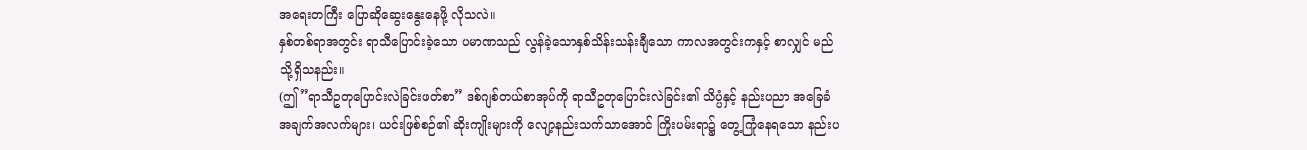အရေးတကြီး ပြောဆိုဆွေးနွေးနေဖို့ လိုသလဲ။
နှစ်တစ်ရာအတွင်း ရာသီပြောင်းခဲ့သော ပမာဏသည် လွန်ခဲ့သောနှစ်သိန်းသန်းချီသော ကာလအတွင်းကနှင့် စာလျှင် မည်သို့ရှိသနည်း။
(ဤ”ရာသီဥတုပြောင်းလဲခြင်းဖတ်စာ” ဒစ်ဂျစ်တယ်စာအုပ်ကို ရာသီဥတုပြောင်းလဲခြင်း၏ သိပ္ပံနှင့် နည်းပညာ အခြေခံအချက်အလက်များ၊ ယင်းဖြစ်စဉ်၏ ဆိုးကျိုးများကို လျော့နည်းသက်သာအောင် ကြိုးပမ်းရာ၌ တွေ့ကြုံနေရသော နည်းပ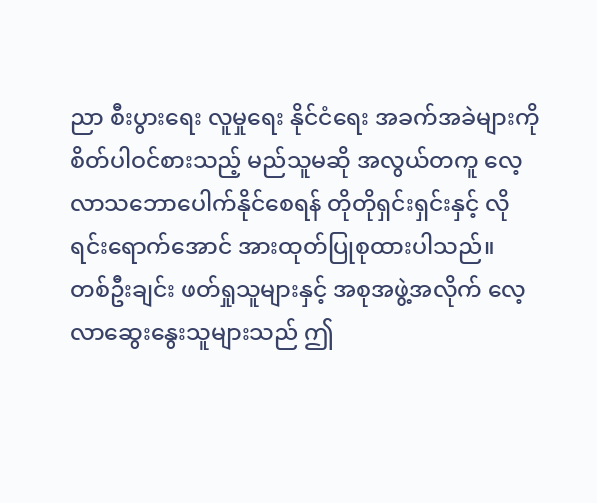ညာ စီးပွားရေး လူမှုရေး နိုင်ငံရေး အခက်အခဲများကို စိတ်ပါဝင်စားသည့် မည်သူမဆို အလွယ်တကူ လေ့လာသဘောပေါက်နိုင်စေရန် တိုတိုရှင်းရှင်းနှင့် လိုရင်းရောက်အောင် အားထုတ်ပြုစုထားပါသည်။
တစ်ဦးချင်း ဖတ်ရှုသူများနှင့် အစုအဖွဲ့အလိုက် လေ့လာဆွေးနွေးသူများသည် ဤ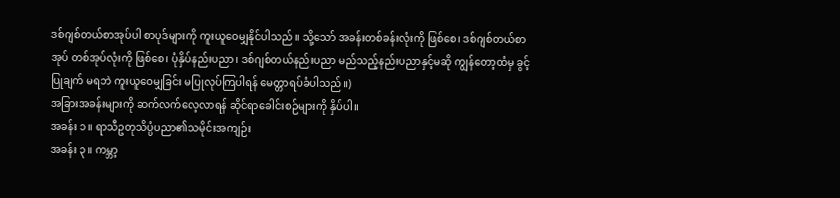ဒစ်ဂျစ်တယ်စာအုပ်ပါ စာပုဒ်များကို ကူးယူဝေမျှနိုင်ပါသည်။ သို့သော် အခန်းတစ်ခန်းလုံးကို ဖြစ်စေ၊ ဒစ်ဂျစ်တယ်စာအုပ် တစ်အုပ်လုံးကို ဖြစ်စေ၊ ပုံနှိပ်နည်းပညာ၊ ဒစ်ဂျစ်တယ်နည်းပညာ မည်သည့်နည်းပညာနှင့်မဆို ကျွန်တော့ထံမှ ခွင့်ပြုချက် မရဘဲ ကူးယူဝေမျှခြင်း မပြုလုပ်ကြပါရန် မေတ္တာရပ်ခံပါသည်။)
အခြားအခန်းများကို ဆက်လက်လေ့လာရန် ဆိုင်ရာခေါင်းစဉ်များကို နှိပ်ပါ။
အခန်း ၁။ ရာသီဥတုသိပ္ပံပညာ၏သမိုင်းအကျဉ်း
အခန်း ၃။ ကမ္ဘာ့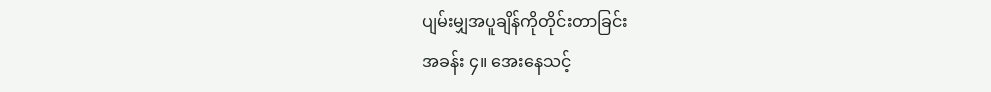ပျမ်းမျှအပူချိန်ကိုတိုင်းတာခြင်း
အခန်း ၄။ အေးနေသင့်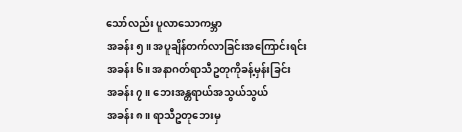သော်လည်း ပူလာသောကမ္ဘာ
အခန်း ၅။ အပူချိန်တက်လာခြင်းအကြောင်းရင်း
အခန်း ၆။ အနာဂတ်ရာသီဥတုကိုခန့်မှန်းခြင်း
အခန်း ၇။ ဘေးအန္တရာယ်အသွယ်သွယ်
အခန်း ၈။ ရာသီဥတုဘေးမှ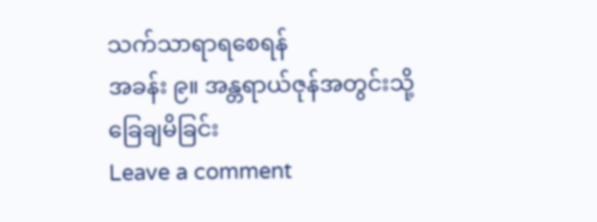သက်သာရာရစေရန်
အခန်း ၉။ အန္တရာယ်ဇုန်အတွင်းသို့ခြေချမိခြင်း
Leave a comment